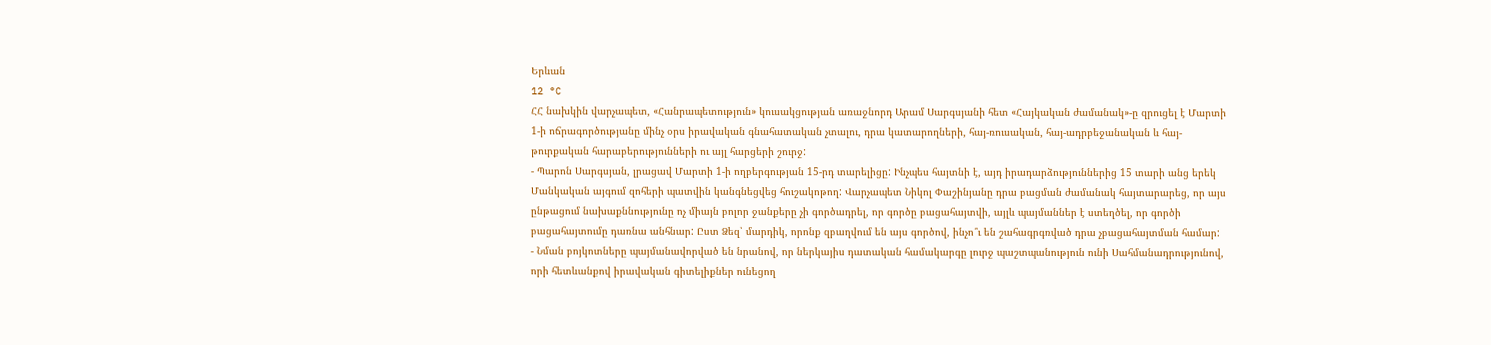Երևան
12 °C
ՀՀ նախկին վարչապետ, «Հանրապետություն» կուսակցության առաջնորդ Արամ Սարգսյանի հետ «Հայկական ժամանակ»-ը զրուցել է Մարտի 1-ի ոճրագործությանը մինչ օրս իրավական գնահատական չտալու, դրա կատարողների, հայ-ռուսական, հայ-ադրբեջանական և հայ-թուրքական հարաբերությունների ու այլ հարցերի շուրջ:
- Պարոն Սարգսյան, լրացավ Մարտի 1-ի ողբերգության 15-րդ տարելիցը: Ինչպես հայտնի է, այդ իրադարձություններից 15 տարի անց երեկ Մանկական այգում զոհերի պատվին կանգնեցվեց հուշակոթող: Վարչապետ Նիկոլ Փաշինյանը դրա բացման ժամանակ հայտարարեց, որ այս ընթացում նախաքննությունը ոչ միայն բոլոր ջանքերը չի գործադրել, որ գործը բացահայտվի, այլև պայմաններ է ստեղծել, որ գործի բացահայտումը դառնա անհնար: Ըստ Ձեզ՝ մարդիկ, որոնք զբաղվում են այս գործով, ինչո՞ւ են շահագրգռված դրա չբացահայտման համար:
- Նման բոյկոտները պայմանավորված են նրանով, որ ներկայիս դատական համակարգը լուրջ պաշտպանություն ունի Սահմանադրությունով, որի հետևանքով իրավական գիտելիքներ ունեցող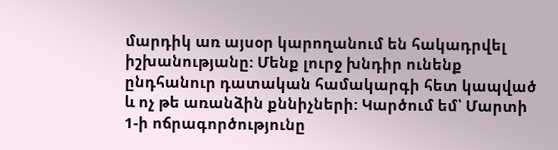մարդիկ առ այսօր կարողանում են հակադրվել իշխանությանը: Մենք լուրջ խնդիր ունենք ընդհանուր դատական համակարգի հետ կապված և ոչ թե առանձին քննիչների: Կարծում եմ՝ Մարտի 1-ի ոճրագործությունը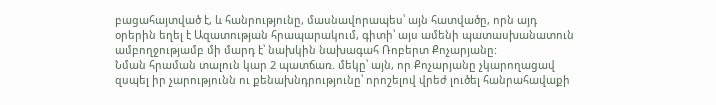բացահայտված է, և հանրությունը, մասնավորապես՝ այն հատվածը, որն այդ օրերին եղել է Ազատության հրապարակում, գիտի՝ այս ամենի պատասխանատուն ամբողջությամբ մի մարդ է՝ նախկին նախագահ Ռոբերտ Քոչարյանը:
Նման հրաման տալուն կար 2 պատճառ. մեկը՝ այն, որ Քոչարյանը չկարողացավ զսպել իր չարությունն ու քենախնդրությունը՝ որոշելով վրեժ լուծել հանրահավաքի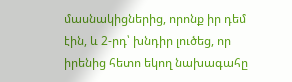մասնակիցներից, որոնք իր դեմ էին, և 2-րդ՝ խնդիր լուծեց, որ իրենից հետո եկող նախագահը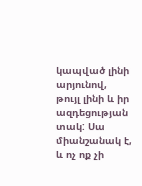կապված լինի արյունով, թույլ լինի և իր ազդեցության տակ: Սա միանշանակ է, և ոչ ոք չի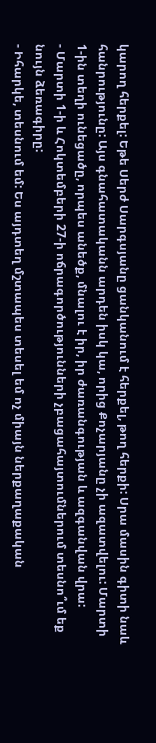կարող հերքել: Եթե Սերժ Սարգսյանը ցանկանում է հերքել, թող հերքի: Սրա մասին գիտի նաև հանրությունը: Այս գնահատականն արդեն իսկ կա, որից Քոչարյանը չի ազատվելու: Մարտի 1-ին տեղի ունեցածը, որպես անեծք, մնալու է իր, իր ժառանգության և ազգանվան վրա:
- Մարտի 1-ի և Հոկտեմբերի 27-ի ոճրագործությունների չբացահայտումներում տեսնո՞ւմ եք նույն ձեռագիրը:
- Իհարկե, տեսնում եմ: Ես այդտեղ մշտապես տեսել եմ ոչ միայն ներքաղաքական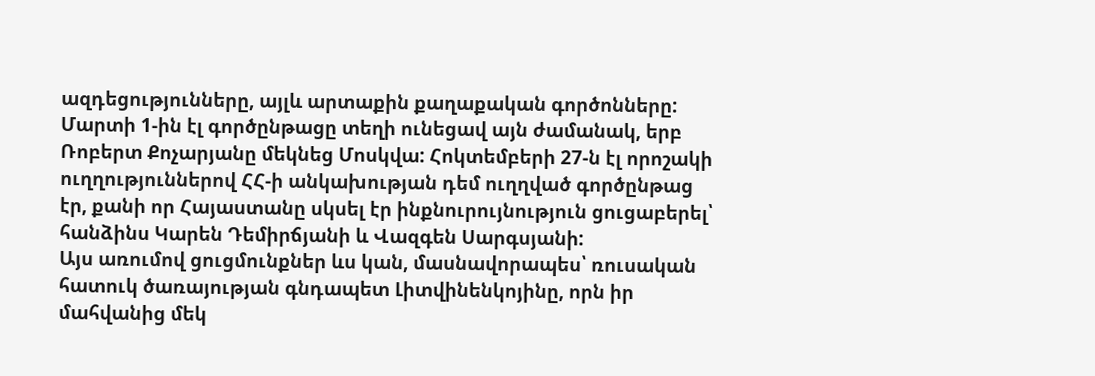ազդեցությունները, այլև արտաքին քաղաքական գործոնները: Մարտի 1-ին էլ գործընթացը տեղի ունեցավ այն ժամանակ, երբ Ռոբերտ Քոչարյանը մեկնեց Մոսկվա: Հոկտեմբերի 27-ն էլ որոշակի ուղղություններով ՀՀ-ի անկախության դեմ ուղղված գործընթաց էր, քանի որ Հայաստանը սկսել էր ինքնուրույնություն ցուցաբերել՝ հանձինս Կարեն Դեմիրճյանի և Վազգեն Սարգսյանի:
Այս առումով ցուցմունքներ ևս կան, մասնավորապես՝ ռուսական հատուկ ծառայության գնդապետ Լիտվինենկոյինը, որն իր մահվանից մեկ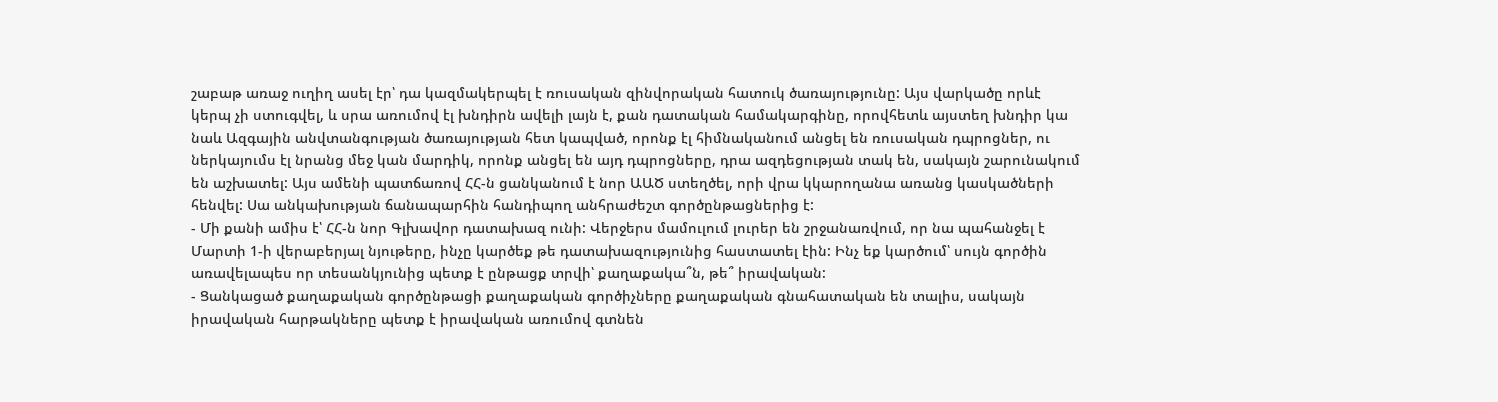շաբաթ առաջ ուղիղ ասել էր՝ դա կազմակերպել է ռուսական զինվորական հատուկ ծառայությունը: Այս վարկածը որևէ կերպ չի ստուգվել, և սրա առումով էլ խնդիրն ավելի լայն է, քան դատական համակարգինը, որովհետև այստեղ խնդիր կա նաև Ազգային անվտանգության ծառայության հետ կապված, որոնք էլ հիմնականում անցել են ռուսական դպրոցներ, ու ներկայումս էլ նրանց մեջ կան մարդիկ, որոնք անցել են այդ դպրոցները, դրա ազդեցության տակ են, սակայն շարունակում են աշխատել: Այս ամենի պատճառով ՀՀ-ն ցանկանում է նոր ԱԱԾ ստեղծել, որի վրա կկարողանա առանց կասկածների հենվել: Սա անկախության ճանապարհին հանդիպող անհրաժեշտ գործընթացներից է:
- Մի քանի ամիս է՝ ՀՀ-ն նոր Գլխավոր դատախազ ունի: Վերջերս մամուլում լուրեր են շրջանառվում, որ նա պահանջել է Մարտի 1-ի վերաբերյալ նյութերը, ինչը կարծեք թե դատախազությունից հաստատել էին: Ինչ եք կարծում՝ սույն գործին առավելապես որ տեսանկյունից պետք է ընթացք տրվի՝ քաղաքակա՞ն, թե՞ իրավական:
- Ցանկացած քաղաքական գործընթացի քաղաքական գործիչները քաղաքական գնահատական են տալիս, սակայն իրավական հարթակները պետք է իրավական առումով գտնեն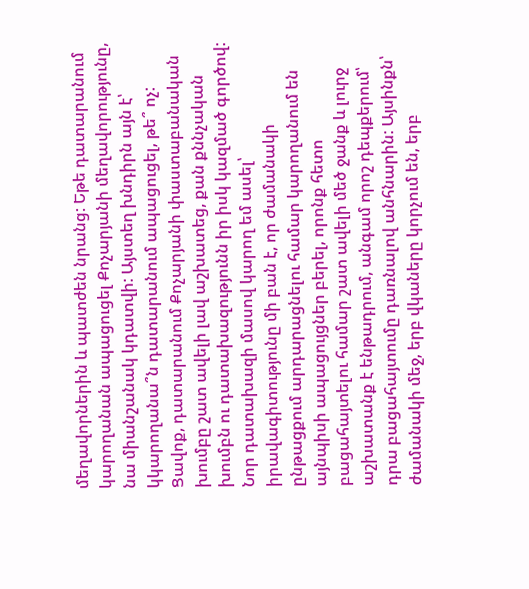մեղավորներին և պատժեն նրանց: Եթե դատարանում կարողանան ապացուցել Քոչարյանի մեղավորությունը, նա միանշանակ կդատվի: Այստեղ խնդիրն այն է՝ կկարողանա՞ն դատարանում ապացուցել, թե՞ ոչ: Ցավոք, դատարանում Քոչարյանի փաստաբանական խումբը շատ ավելի լավ աշխատեց, քան քննչական խումբն ու դատախազությունն իր իսկ կազմած գործով:
Նոր դատախազի մասով կարող եմ ասել՝ իրավագիտությունը մի բան է, որ ժամանակի ընթացքում արդարացնելու համար կարողանում են այնպիսի ապացույցներ բերել, որոնք հետո բացահայտելու համար շատ ավելի մեծ ջանք և լուրջ աշխատանք է ենթադրում, անգամ որոշ դեպքերում՝ դրա բացահայտումը դառնալով անհնարին: Այսինքն՝ ժամանակի մեջ, երբ վկաները կորչում են, երբ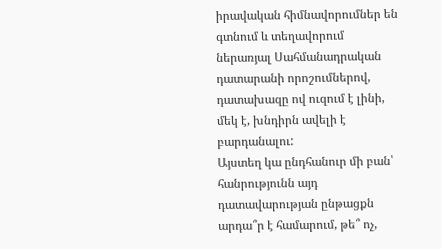իրավական հիմնավորումներ են գտնում և տեղավորում ներառյալ Սահմանադրական դատարանի որոշումներով, դատախազը ով ուզում է լինի, մեկ է, խնդիրն ավելի է բարդանալու:
Այստեղ կա ընդհանուր մի բան՝ հանրությունն այդ դատավարության ընթացքն արդա՞ր է համարում, թե՞ ոչ,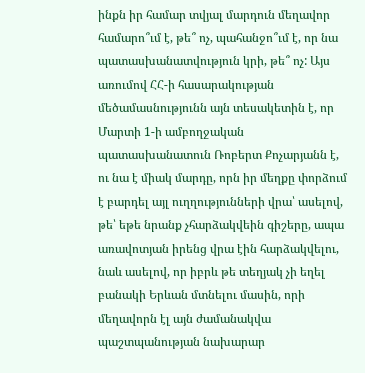ինքն իր համար տվյալ մարդուն մեղավոր համարո՞ւմ է, թե՞ ոչ, պահանջո՞ւմ է, որ նա պատասխանատվություն կրի, թե՞ ոչ: Այս առումով ՀՀ-ի հասարակության մեծամասնությունն այն տեսակետին է, որ Մարտի 1-ի ամբողջական պատասխանատուն Ռոբերտ Քոչարյանն է, ու նա է միակ մարդը, որն իր մեղքը փորձում է բարդել այլ ուղղությունների վրա՝ ասելով, թե՝ եթե նրանք չհարձակվեին գիշերը, ապա առավոտյան իրենց վրա էին հարձակվելու, նաև ասելով, որ իբրև թե տեղյակ չի եղել բանակի Երևան մտնելու մասին, որի մեղավորն էլ այն ժամանակվա պաշտպանության նախարար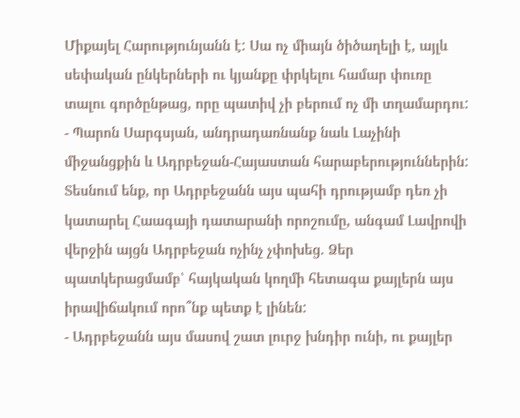Միքայել Հարությունյանն է: Սա ոչ միայն ծիծաղելի է, այլև սեփական ընկերների ու կյանքը փրկելու համար փուռը տալու գործընթաց, որը պատիվ չի բերում ոչ մի տղամարդու:
- Պարոն Սարգսյան, անդրադառնանք նաև Լաչինի միջանցքին և Ադրբեջան-Հայաստան հարաբերություններին: Տեսնում ենք, որ Ադրբեջանն այս պահի դրությամբ դեռ չի կատարել Հաագայի դատարանի որոշումը, անգամ Լավրովի վերջին այցն Ադրբեջան ոչինչ չփոխեց. Ձեր պատկերացմամբ՝ հայկական կողմի հետագա քայլերն այս իրավիճակում որո՞նք պետք է լինեն:
- Ադրբեջանն այս մասով շատ լուրջ խնդիր ունի, ու քայլեր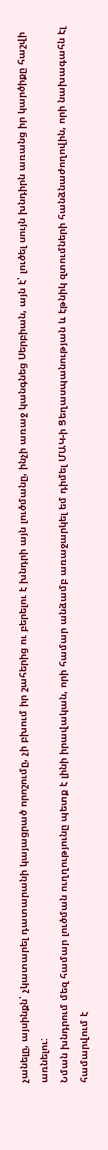չանելը, այսինքն՝ չկատարել դատարանի կայացրած որոշումը, չի բխում իր շահերից ու բերելու է խնդրի այն լուծմանը, ինչի առաջ կանգնեց Սերբիան, այն է՝ լուծել սույն խնդիրն առանց իր կարծիքը հաշվի առնելու:
Նման խնդրում մեզ համար լուծման ուղղությունը պետք է լինի իրավական, որի համար անձամբ առաջարկել եմ դիմել ՄԱԿ-ի Ցեղասպանության և էթնիկ զտումների հանձնաժողովին, որի նախագահն էլ համարվում է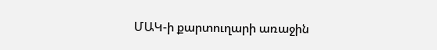ՄԱԿ-ի քարտուղարի առաջին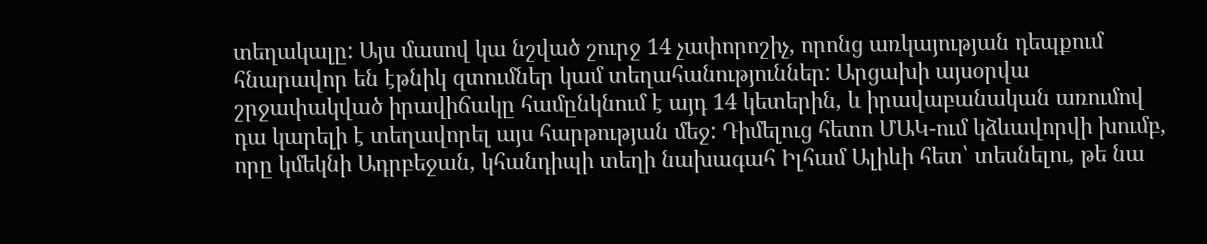տեղակալը: Այս մասով կա նշված շուրջ 14 չափորոշիչ, որոնց առկայության դեպքում հնարավոր են էթնիկ զտումներ կամ տեղահանություններ: Արցախի այսօրվա շրջափակված իրավիճակը համընկնում է այդ 14 կետերին, և իրավաբանական առումով դա կարելի է տեղավորել այս հարթության մեջ: Դիմելուց հետո ՄԱԿ-ում կձևավորվի խումբ, որը կմեկնի Ադրբեջան, կհանդիպի տեղի նախագահ Իլհամ Ալիևի հետ՝ տեսնելու, թե նա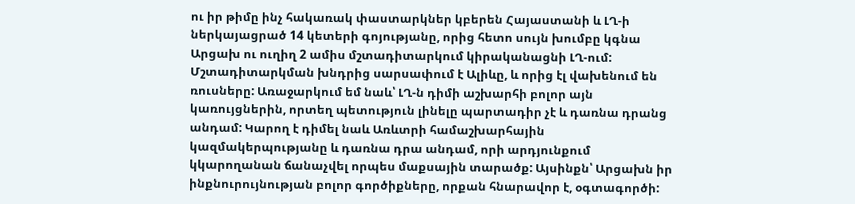ու իր թիմը ինչ հակառակ փաստարկներ կբերեն Հայաստանի և ԼՂ-ի ներկայացրած 14 կետերի գոյությանը, որից հետո սույն խումբը կգնա Արցախ ու ուղիղ 2 ամիս մշտադիտարկում կիրականացնի ԼՂ-ում:
Մշտադիտարկման խնդրից սարսափում է Ալիևը, և որից էլ վախենում են ռուսները: Առաջարկում եմ նաև՝ ԼՂ-ն դիմի աշխարհի բոլոր այն կառույցներին, որտեղ պետություն լինելը պարտադիր չէ և դառնա դրանց անդամ: Կարող է դիմել նաև Առևտրի համաշխարհային կազմակերպությանը և դառնա դրա անդամ, որի արդյունքում կկարողանան ճանաչվել որպես մաքսային տարածք: Այսինքն՝ Արցախն իր ինքնուրույնության բոլոր գործիքները, որքան հնարավոր է, օգտագործի: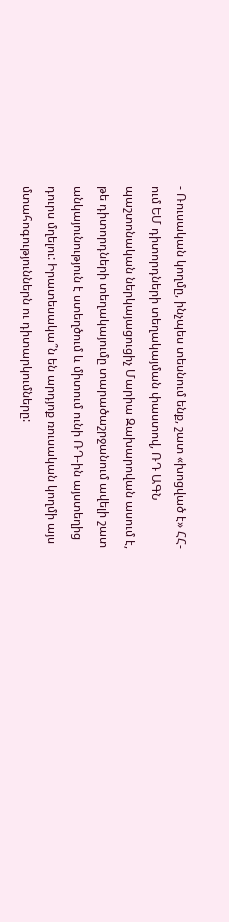- Ռուսական կողմը, ինչպես տեսնում ենք, շատ «խոցված է» ՀՀ-ում ԵՄ դիտորդների տեղակայման փաստով, ՌԴ ԱԳՆ պաշտոնական ներկայացուցիչ Մարիա Զախարովան ասում է, թե դիտորդների տեղակայումը տարածաշրջանում ավելի շատ անկայունություն է ստեղծում և միտում ունի ՌԴ-ին այստեղից դուրս մղելու: Իրատեսակա՞ն են արդյոք ռուսական կողմի այս մտահոգություններն ու դիտարկումները: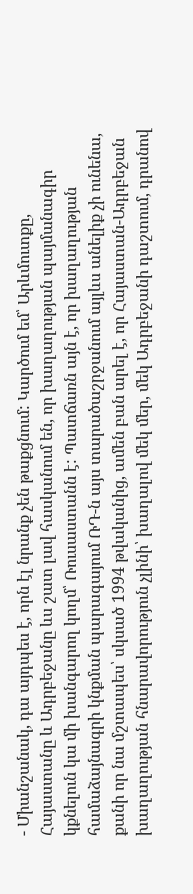- Միանշանակ, դա այդպես է, որն էլ նրանք չեն թաքցնում: Կարծում եմ՝ Արևմուտքը, Հայաստանը և Ադրբեջանը ևս շատ լավ հասկանում են, որ խաղաղության պայմանագիր կքնելուն կա մի խանգարող կողմ՝ Ռուսաստանն է: Պատճառն այն է, որ խաղաղության համաձայնագրի կնքման պարագայում ՌԴ-ն այս տարածաշրջանում այլևս անելիք չի ունենա, քանի որ նա մշտապես՝ սկսած 1994 թվականից, ամեն բան արել է, որ Հայաստան-Ադրբեջան խաղաղության հնարավորություն չլինի՝ խաղալով մեկ մեր, մեկ Ադրբեջանի դաշտում, դրանով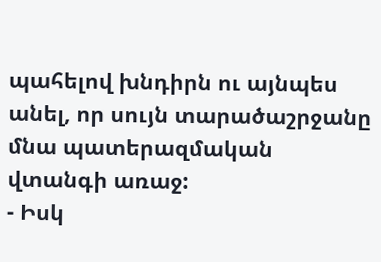պահելով խնդիրն ու այնպես անել, որ սույն տարածաշրջանը մնա պատերազմական վտանգի առաջ:
- Իսկ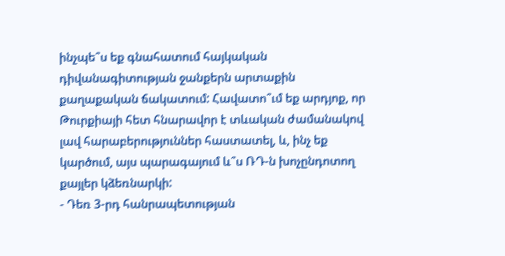ինչպե՞ս եք գնահատում հայկական դիվանագիտության ջանքերն արտաքին քաղաքական ճակատում: Հավատո՞ւմ եք արդյոք, որ Թուրքիայի հետ հնարավոր է տևական ժամանակով լավ հարաբերություններ հաստատել, և, ինչ եք կարծում, այս պարագայում և՞ս ՌԴ-ն խոչընդոտող քայլեր կձեռնարկի:
- Դեռ 3-րդ հանրապետության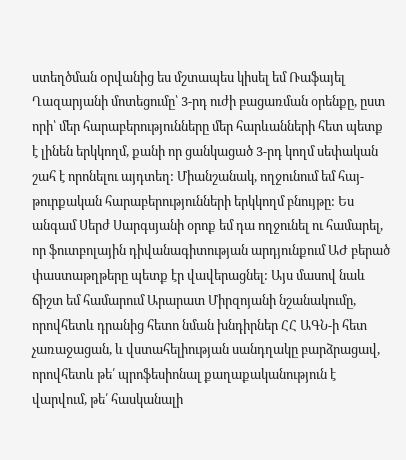ստեղծման օրվանից ես մշտապես կիսել եմ Ռաֆայել Ղազարյանի մոտեցումը՝ 3-րդ ուժի բացառման օրենքը, ըստ որի՝ մեր հարաբերությունները մեր հարևանների հետ պետք է լինեն երկկողմ, քանի որ ցանկացած 3-րդ կողմ սեփական շահ է որոնելու այդտեղ: Միանշանակ, ողջունում եմ հայ-թուրքական հարաբերությունների երկկողմ բնույթը: Ես անգամ Սերժ Սարգսյանի օրոք եմ դա ողջունել ու համարել, որ ֆուտբոլային դիվանագիտության արդյունքում ԱԺ բերած փաստաթղթերը պետք էր վավերացնել: Այս մասով նաև ճիշտ եմ համարում Արարատ Միրզոյանի նշանակումը, որովհետև դրանից հետո նման խնդիրներ ՀՀ ԱԳՆ-ի հետ չառաջացան, և վստահելիության սանդղակը բարձրացավ, որովհետև թե՛ պրոֆեսիոնալ քաղաքականություն է վարվում, թե՛ հասկանալի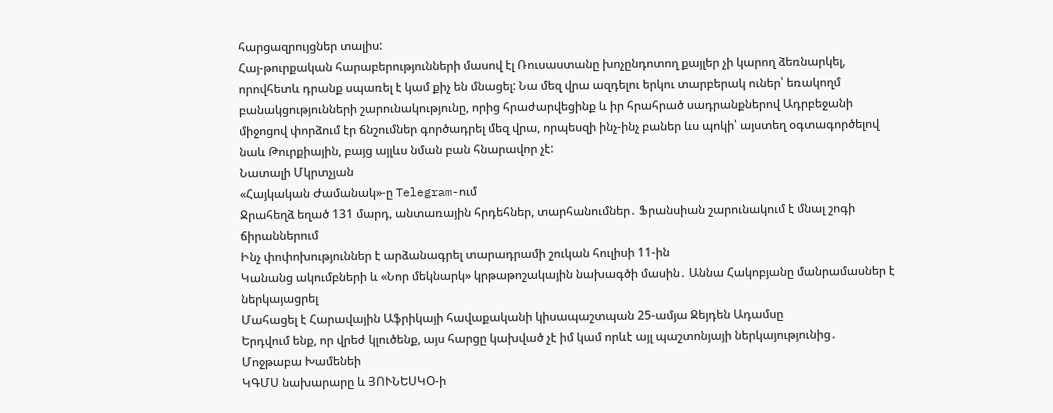հարցազրույցներ տալիս:
Հայ-թուրքական հարաբերությունների մասով էլ Ռուսաստանը խոչընդոտող քայլեր չի կարող ձեռնարկել, որովհետև դրանք սպառել է կամ քիչ են մնացել: Նա մեզ վրա ազդելու երկու տարբերակ ուներ՝ եռակողմ բանակցությունների շարունակությունը, որից հրաժարվեցինք և իր հրահրած սադրանքներով Ադրբեջանի միջոցով փորձում էր ճնշումներ գործադրել մեզ վրա, որպեսզի ինչ-ինչ բաներ ևս պոկի՝ այստեղ օգտագործելով նաև Թուրքիային, բայց այլևս նման բան հնարավոր չէ:
Նատալի Մկրտչյան
«Հայկական Ժամանակ»-ը Telegram-ում
Ջրահեղձ եղած 131 մարդ, անտառային հրդեհներ, տարհանումներ․ Ֆրանսիան շարունակում է մնալ շոգի ճիրաններում
Ինչ փոփոխություններ է արձանագրել տարադրամի շուկան հուլիսի 11-ին
Կանանց ակումբների և «Նոր մեկնարկ» կրթաթոշակային նախագծի մասին․ Աննա Հակոբյանը մանրամասներ է ներկայացրել
Մահացել է Հարավային Աֆրիկայի հավաքականի կիսապաշտպան 25-ամյա Ջեյդեն Ադամսը
Երդվում ենք, որ վրեժ կլուծենք, այս հարցը կախված չէ իմ կամ որևէ այլ պաշտոնյայի ներկայությունից․ Մոջթաբա Խամենեի
ԿԳՄՍ նախարարը և ՅՈՒՆԵՍԿՕ-ի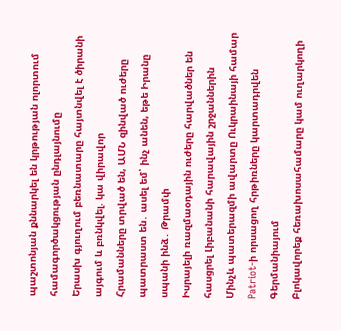պաշտոնյան քննարկել են կրթության ոլորտում համագործակցության ընդլայնումը
Երասխ գյուղում բեռնատարը հայտնվել է ծիրանի այգում և բռնկվել. կա վիրավոր
Հրամանները տրված են, ԱՄՆ զինված ուժերը պատրաստ են․ ասել եմ՝ ինչ անեն, եթե Իրանը սպանի ինձ․ Թրամփ
Իսրայելի ռազմաօդային ուժերը հարվածներ են հասցրել Լիբանանի հարավային շրջաններին
Մինչև պատերազմի ավարտը Ուկրաինայի համար Patriot-ի որսացող հրթիռները կարտադրվեն Գերմանիայում
Բլոկավորեք հեռախոսահամարը կամ ուղարկողի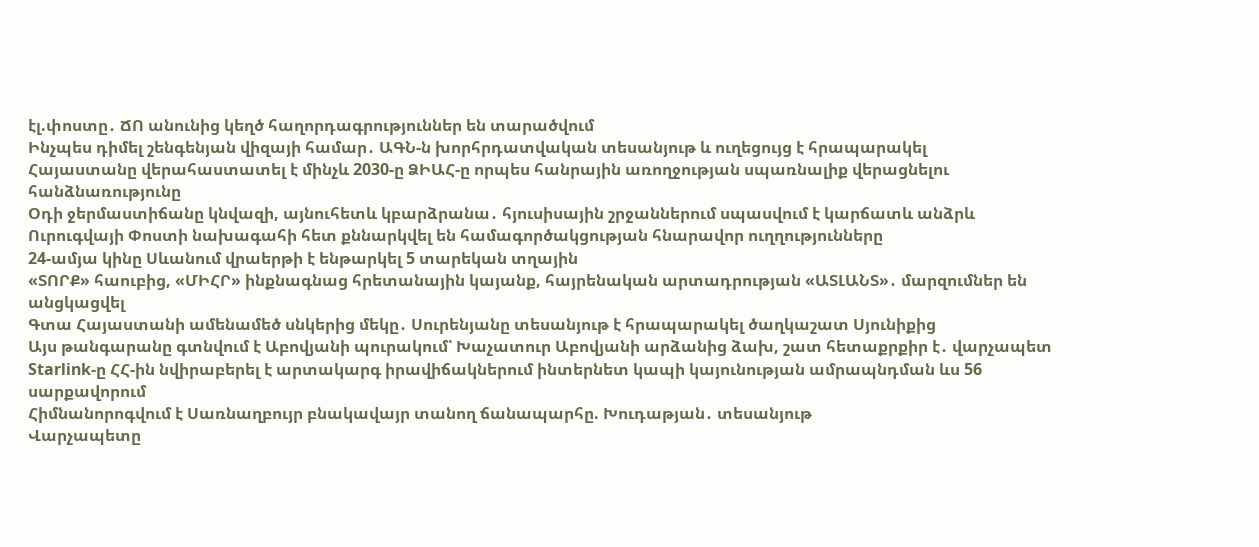էլ.փոստը․ ՃՈ անունից կեղծ հաղորդագրություններ են տարածվում
Ինչպես դիմել շենգենյան վիզայի համար․ ԱԳՆ-ն խորհրդատվական տեսանյութ և ուղեցույց է հրապարակել
Հայաստանը վերահաստատել է մինչև 2030-ը ՁԻԱՀ-ը որպես հանրային առողջության սպառնալիք վերացնելու հանձնառությունը
Օդի ջերմաստիճանը կնվազի, այնուհետև կբարձրանա․ հյուսիսային շրջաններում սպասվում է կարճատև անձրև
Ուրուգվայի Փոստի նախագահի հետ քննարկվել են համագործակցության հնարավոր ուղղությունները
24-ամյա կինը Սևանում վրաերթի է ենթարկել 5 տարեկան տղային
«ՏՈՐՔ» հաուբից, «ՄԻՀՐ» ինքնագնաց հրետանային կայանք, հայրենական արտադրության «ԱՏԼԱՆՏ»․ մարզումներ են անցկացվել
Գտա Հայաստանի ամենամեծ սնկերից մեկը․ Սուրենյանը տեսանյութ է հրապարակել ծաղկաշատ Սյունիքից
Այս թանգարանը գտնվում է Աբովյանի պուրակում՝ Խաչատուր Աբովյանի արձանից ձախ, շատ հետաքրքիր է․ վարչապետ
Starlink-ը ՀՀ-ին նվիրաբերել է արտակարգ իրավիճակներում ինտերնետ կապի կայունության ամրապնդման ևս 56 սարքավորում
Հիմնանորոգվում է Սառնաղբույր բնակավայր տանող ճանապարհը. Խուդաթյան․ տեսանյութ
Վարչապետը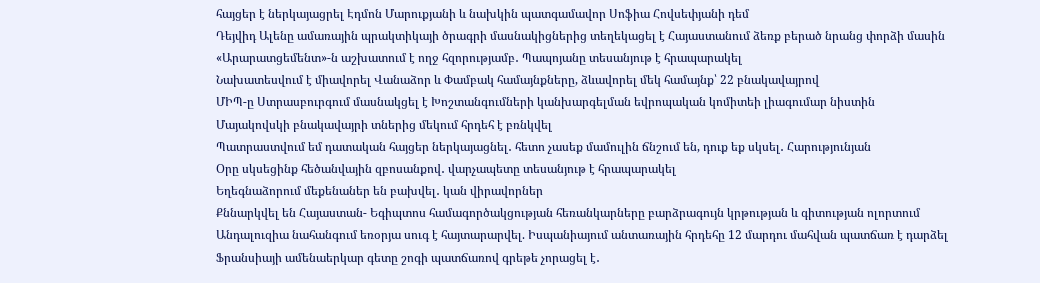հայցեր է ներկայացրել Էդմոն Մարուքյանի և նախկին պատգամավոր Սոֆիա Հովսեփյանի դեմ
Դեյվիդ Ալենը ամառային պրակտիկայի ծրագրի մասնակիցներից տեղեկացել է Հայաստանում ձեռք բերած նրանց փորձի մասին
«Արարատցեմենտ»-ն աշխատում է ողջ հզորությամբ․ Պապոյանը տեսանյութ է հրապարակել
Նախատեսվում է միավորել Վանաձոր և Փամբակ համայնքները, ձևավորել մեկ համայնք՝ 22 բնակավայրով
ՄԻՊ-ը Ստրասբուրգում մասնակցել է Խոշտանգումների կանխարգելման եվրոպական կոմիտեի լիագումար նիստին
Մայակովսկի բնակավայրի տներից մեկում հրդեհ է բռնկվել
Պատրաստվում եմ դատական հայցեր ներկայացնել․ հետո չասեք մամուլին ճնշում են, դուք եք սկսել․ Հարությունյան
Օրը սկսեցինք հեծանվային զբոսանքով․ վարչապետը տեսանյութ է հրապարակել
Եղեգնաձորում մեքենաներ են բախվել․ կան վիրավորներ
Քննարկվել են Հայաստան- Եգիպտոս համագործակցության հեռանկարները բարձրագույն կրթության և գիտության ոլորտում
Անդալուզիա նահանգում եռօրյա սուգ է հայտարարվել. Իսպանիայում անտառային հրդեհը 12 մարդու մահվան պատճառ է դարձել
Ֆրանսիայի ամենաերկար գետը շոգի պատճառով գրեթե չորացել է․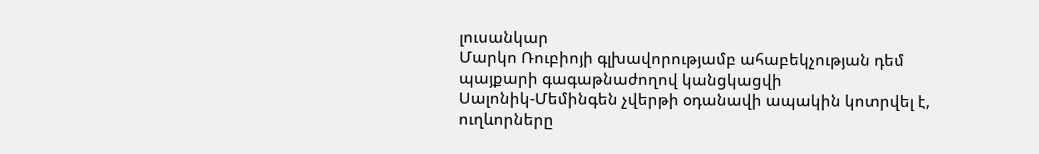լուսանկար
Մարկո Ռուբիոյի գլխավորությամբ ահաբեկչության դեմ պայքարի գագաթնաժողով կանցկացվի
Սալոնիկ-Մեմինգեն չվերթի օդանավի ապակին կոտրվել է, ուղևորները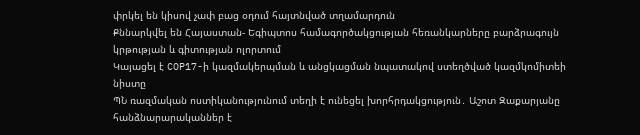փրկել են կիսով չափ բաց օդում հայտնված տղամարդուն
Քննարկվել են Հայաստան- Եգիպտոս համագործակցության հեռանկարները բարձրագույն կրթության և գիտության ոլորտում
Կայացել է COP17-ի կազմակերպման և անցկացման նպատակով ստեղծված կազմկոմիտեի նիստը
ՊՆ ռազմական ոստիկանությունում տեղի է ունեցել խորհրդակցություն․ Աշոտ Զաքարյանը հանձնարարականներ է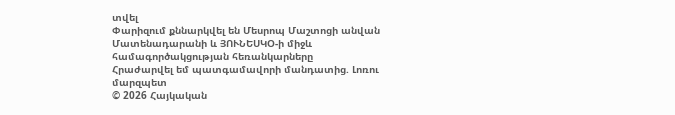տվել
Փարիզում քննարկվել են Մեսրոպ Մաշտոցի անվան Մատենադարանի և ՅՈՒՆԵՍԿՕ-ի միջև համագործակցության հեռանկարները
Հրաժարվել եմ պատգամավորի մանդատից. Լոռու մարզպետ
© 2026 Հայկական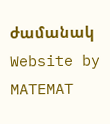ժամանակ
Website by MATEMAT